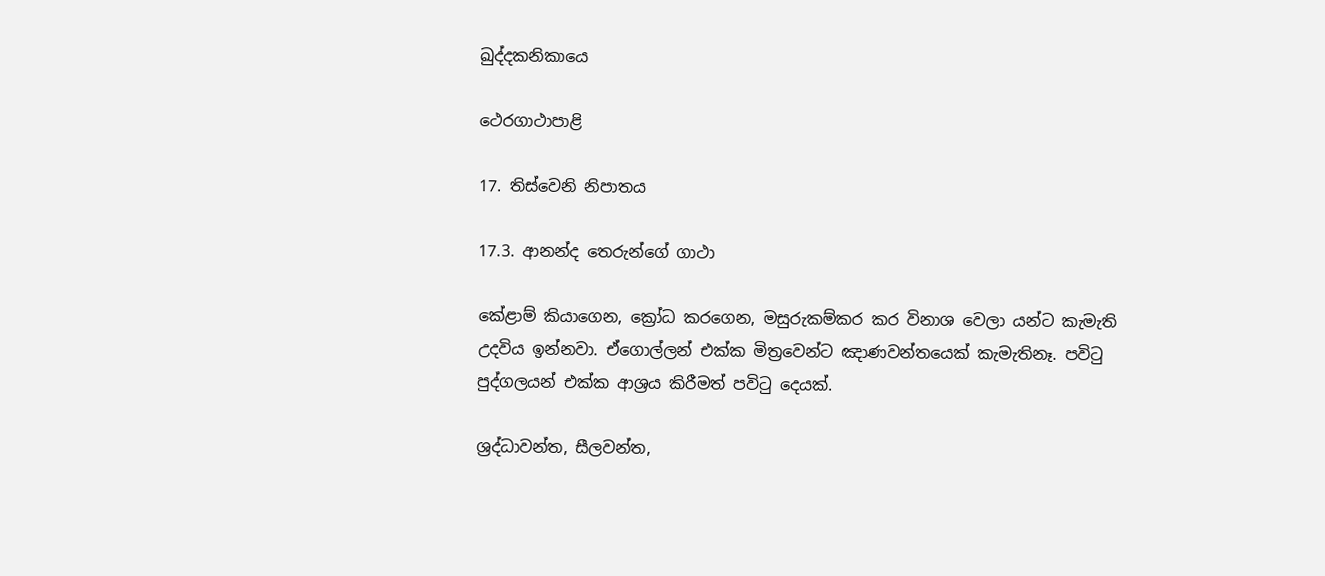ඛුද්දකනිකායෙ

ථෙරගාථාපාළි

17. තිස්වෙනි නිපාතය

17.3. ආනන්ද තෙරුන්ගේ ගාථා

කේළාම් කියාගෙන, ක්‍රෝධ කරගෙන, මසුරුකම්කර කර විනාශ වෙලා යන්ට කැමැති උදවිය ඉන්නවා. ඒගොල්ලන් එක්ක මිත්‍රවෙන්ට ඤාණවන්තයෙක් කැමැතිනෑ. පවිටු පුද්ගලයන් එක්ක ආශ්‍රය කිරීමත් පවිටු දෙයක්.

ශ්‍රද්ධාවන්ත, සීලවන්ත,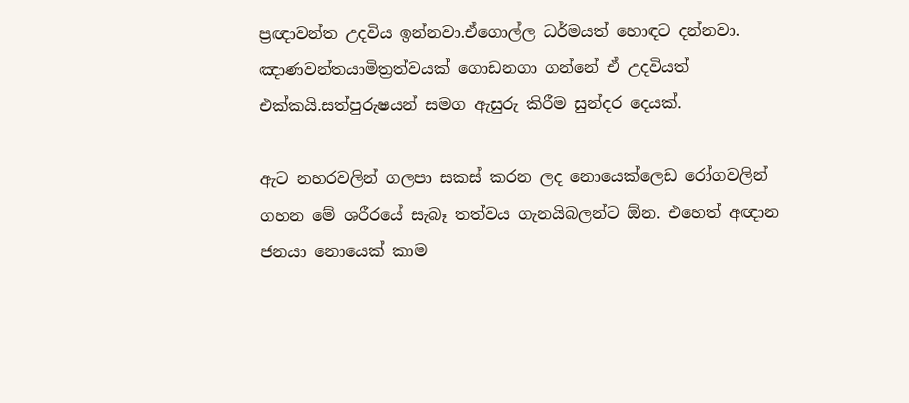ප්‍රඥාවන්ත උදවිය ඉන්නවා.ඒගොල්ල ධර්මයත් හොඳට දන්නවා. ඤාණවන්තයාමිත්‍රත්වයක් ගොඩනගා ගන්නේ ඒ උදවියත් එක්කයි.සත්පුරුෂයන් සමග ඇසුරු කිරීම සුන්දර දෙයක්.

ඇට නහරවලින් ගලපා සකස් කරන ලද නොයෙක්ලෙඩ රෝගවලින් ගහන මේ ශරීරයේ සැබෑ තත්වය ගැනයිබලන්ට ඕන. එහෙත් අඥාන ජනයා නොයෙක් කාම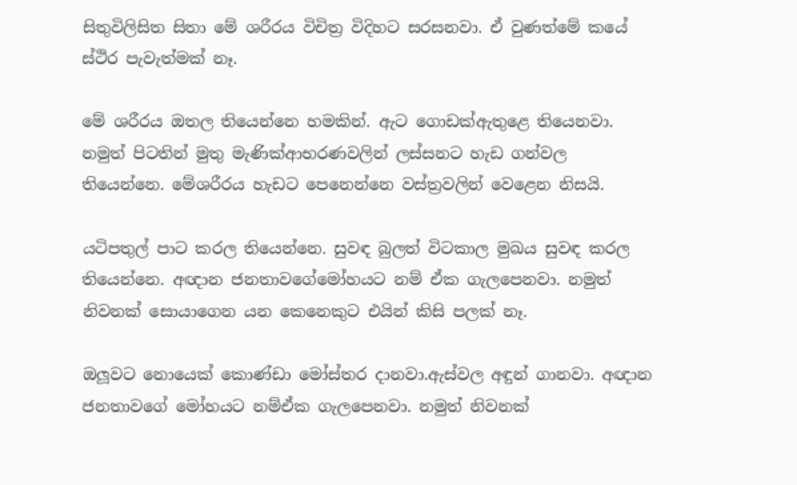සිතුවිලිසිත සිතා මේ ශරීරය විචිත්‍ර විදිහට සරසනවා. ඒ වුණත්මේ කයේ ස්ථිර පැවැත්මක් නෑ.

මේ ශරීරය ඔතල තියෙන්නෙ හමකින්. ඇට ගොඩක්ඇතුළෙ තියෙනවා. නමුත් පිටතින් මුතු මැණික්ආභරණවලින් ලස්සනට හැඩ ගන්වල තියෙන්නෙ. මේශරීරය හැඩට පෙනෙන්නෙ වස්ත්‍රවලින් වෙළෙන නිසයි.

යටිපතුල් පාට කරල තියෙන්නෙ. සුවඳ බුලත් විටකාල මුඛය සුවඳ කරල තියෙන්නෙ. අඥාන ජනතාවගේමෝහයට නම් ඒක ගැලපෙනවා. නමුත් නිවනක් සොයාගෙන යන කෙනෙකුට එයින් කිසි පලක් නෑ.

ඔලූවට නොයෙක් කොණ්ඩා මෝස්තර දානවා.ඇස්වල අඳුන් ගානවා. අඥාන ජනතාවගේ මෝහයට නම්ඒක ගැලපෙනවා. නමුත් නිවනක්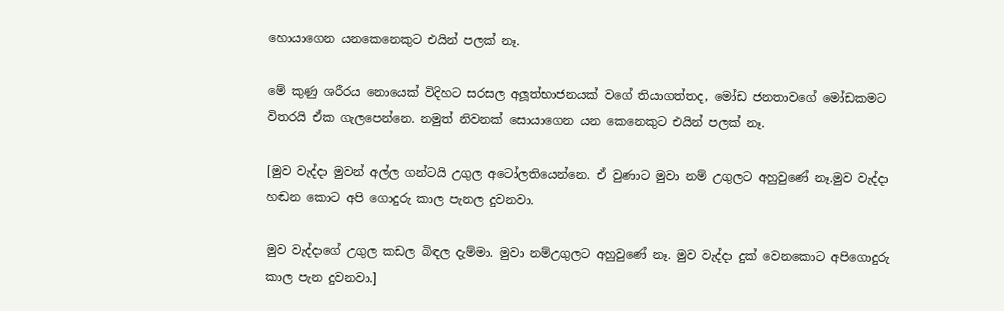හොයාගෙන යනකෙනෙකුට එයින් පලක් නෑ.

මේ කුණු ශරීරය නොයෙක් විදිහට සරසල අලූත්භාජනයක් වගේ තියාගත්තද, මෝඩ ජනතාවගේ මෝඩකමට විතරයි ඒක ගැලපෙන්නෙ. නමුත් නිවනක් සොයාගෙන යන කෙනෙකුට එයින් පලක් නෑ.

[මුව වැද්දා මුවන් අල්ල ගන්ටයි උගුල අටෝලතියෙන්නෙ. ඒ වුණාට මුවා නම් උගුලට අහුවුණේ නෑ.මුව වැද්දා හඬන කොට අපි ගොදුරු කාල පැනල දුවනවා.

මුව වැද්දාගේ උගුල කඩල බිඳල දැම්මා. මුවා නම්උගුලට අහුවුණේ නෑ. මුව වැද්දා දුක් වෙනකොට අපිගොදුරු කාල පැන දුවනවා.]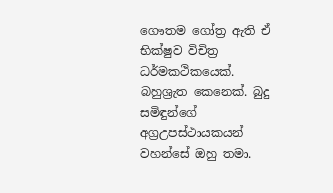ගෞතම ගෝත්‍ර ඇති ඒ භික්ෂුව විචිත්‍ර ධර්මකථිකයෙක්. බහුශ්‍රැත කෙනෙක්. බුදු සමිඳුන්ගේ අග්‍රඋපස්ථායකයන් වහන්සේ ඔහු තමා.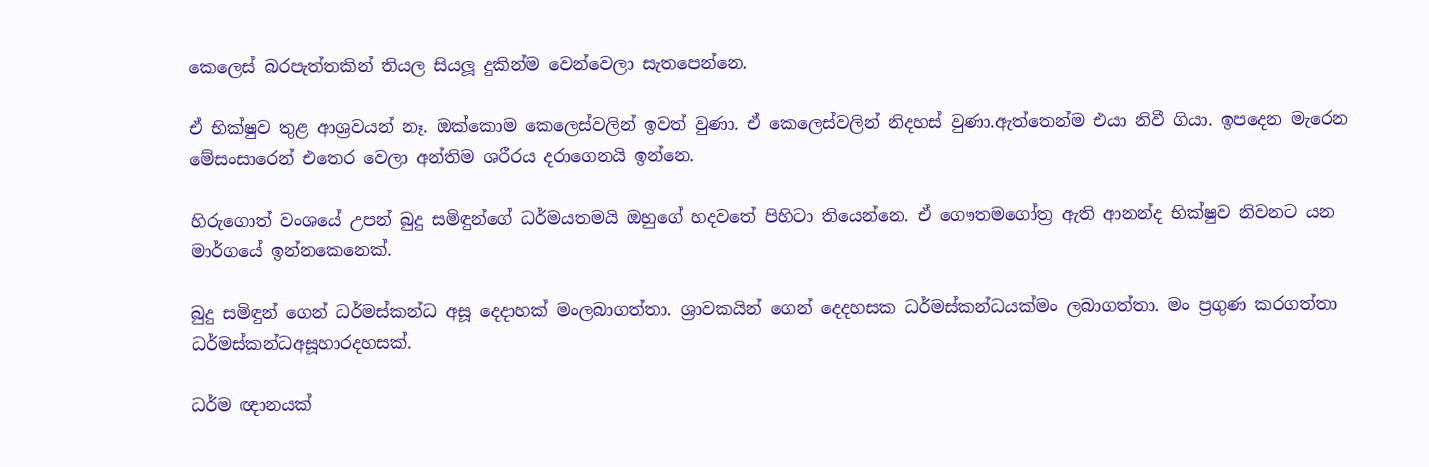කෙලෙස් බරපැත්තකින් තියල සියලූ දුකින්ම වෙන්වෙලා සැතපෙන්නෙ.

ඒ භික්ෂුව තුළ ආශ්‍රවයන් නෑ. ඔක්කොම කෙලෙස්වලින් ඉවත් වුණා. ඒ කෙලෙස්වලින් නිදහස් වුණා.ඇත්තෙන්ම එයා නිවී ගියා. ඉපදෙන මැරෙන මේසංසාරෙන් එතෙර වෙලා අන්තිම ශරීරය දරාගෙනයි ඉන්නෙ.

හිරුගොත් වංශයේ උපන් බුදු සමිඳුන්ගේ ධර්මයතමයි ඔහුගේ හදවතේ පිහිටා තියෙන්නෙ. ඒ ගෞතමගෝත්‍ර ඇති ආනන්ද භික්ෂුව නිවනට යන මාර්ගයේ ඉන්නකෙනෙක්.

බුදු සමිඳුන් ගෙන් ධර්මස්කන්ධ අසූ දෙදාහක් මංලබාගත්තා. ශ්‍රාවකයින් ගෙන් දෙදහසක ධර්මස්කන්ධයක්මං ලබාගත්තා. මං ප්‍රගුණ කරගත්තා ධර්මස්කන්ධඅසූහාරදහසක්.

ධර්ම ඥානයක්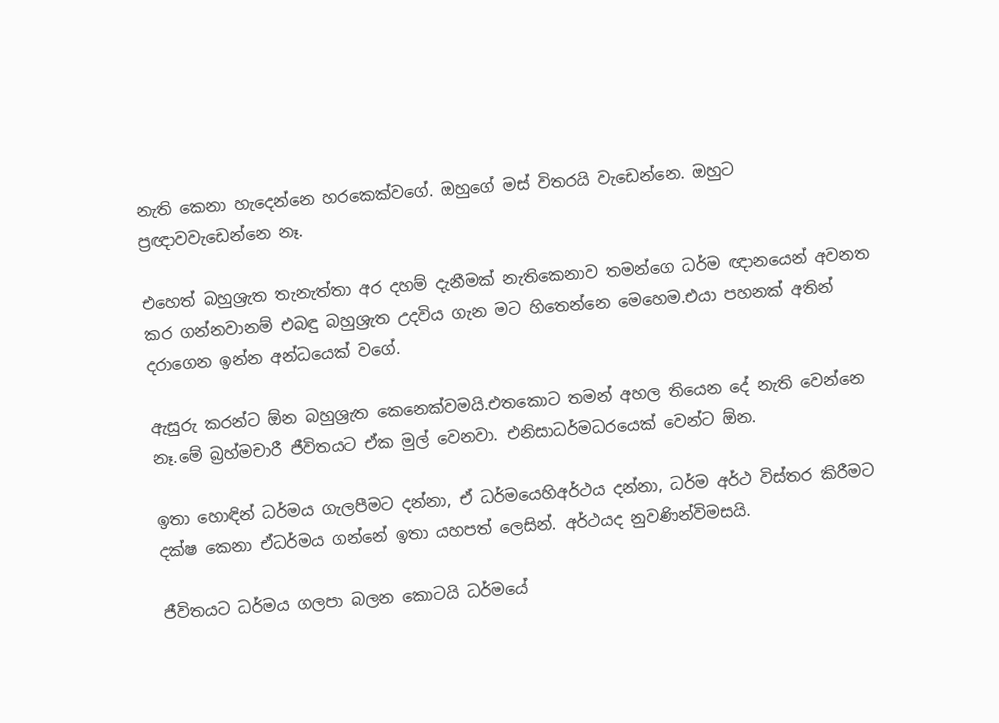නැති කෙනා හැදෙන්නෙ හරකෙක්වගේ. ඔහුගේ මස් විතරයි වැඩෙන්නෙ. ඔහුට ප්‍රඥාවවැඩෙන්නෙ නෑ.

එහෙත් බහුශ්‍රැත තැනැත්තා අර දහම් දැනීමක් නැතිකෙනාව තමන්ගෙ ධර්ම ඥානයෙන් අවනත කර ගන්නවානම් එබඳු බහුශ්‍රැත උදවිය ගැන මට හිතෙන්නෙ මෙහෙම.එයා පහනක් අතින් දරාගෙන ඉන්න අන්ධයෙක් වගේ.

ඇසුරු කරන්ට ඕන බහුශ්‍රැත කෙනෙක්වමයි.එතකොට තමන් අහල තියෙන දේ නැති වෙන්නෙ නෑ.මේ බ්‍රහ්මචාරී ජීවිතයට ඒක මුල් වෙනවා. එනිසාධර්මධරයෙක් වෙන්ට ඕන.

ඉතා හොඳින් ධර්මය ගැලපීමට දන්නා, ඒ ධර්මයෙහිඅර්ථය දන්නා, ධර්ම අර්ථ විස්තර කිරීමට දක්ෂ කෙනා ඒධර්මය ගන්නේ ඉතා යහපත් ලෙසින්. අර්ථයද නුවණින්විමසයි.

ජීවිතයට ධර්මය ගලපා බලන කොටයි ධර්මයේ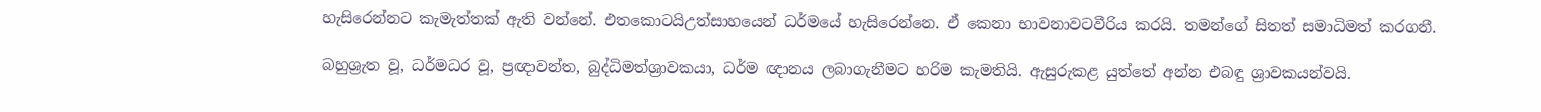හැසිරෙන්නට කැමැත්තක් ඇති වන්නේ. එතකොටයිඋත්සාහයෙන් ධර්මයේ හැසිරෙන්නෙ. ඒ කෙනා භාවනාවටවීරිය කරයි. තමන්ගේ සිතත් සමාධිමත් කරගනී.

බහුශ්‍රැත වූ, ධර්මධර වූ, ප්‍රඥාවන්ත, බුද්ධිමත්ශ්‍රාවකයා, ධර්ම ඥානය ලබාගැනීමට හරිම කැමතියි. ඇසුරුකළ යුත්තේ අන්න එබඳු ශ්‍රාවකයන්වයි.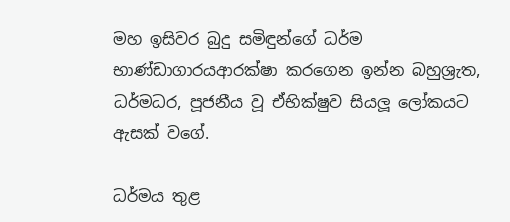මහ ඉසිවර බුදු සමිඳුන්ගේ ධර්ම භාණ්ඩාගාරයආරක්ෂා කරගෙන ඉන්න බහුශ්‍රැත, ධර්මධර, පූජනීය වූ ඒභික්ෂුව සියලූ ලෝකයට ඇසක් වගේ.

ධර්මය තුළ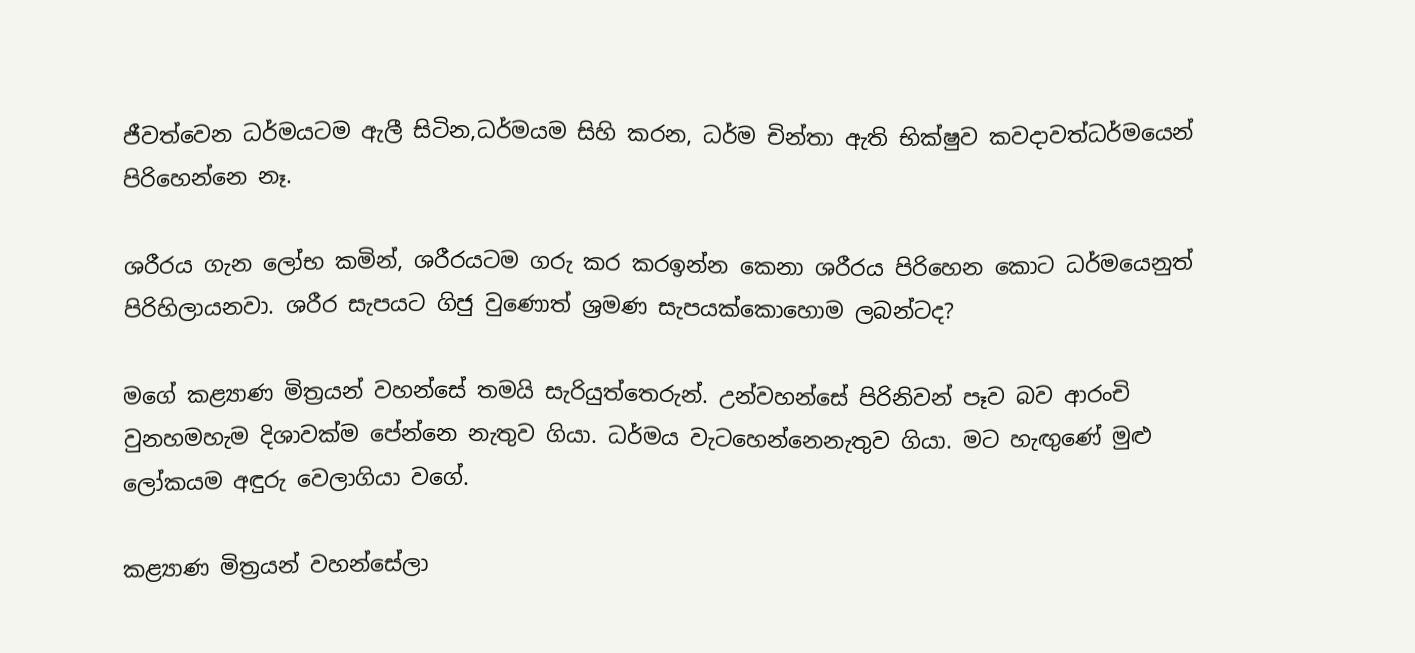ජීවත්වෙන ධර්මයටම ඇලී සිටින,ධර්මයම සිහි කරන, ධර්ම චින්තා ඇති භික්ෂුව කවදාවත්ධර්මයෙන් පිරිහෙන්නෙ නෑ.

ශරීරය ගැන ලෝභ කමින්, ශරීරයටම ගරු කර කරඉන්න කෙනා ශරීරය පිරිහෙන කොට ධර්මයෙනුත් පිරිහිලායනවා. ශරීර සැපයට ගිජු වුණොත් ශ්‍රමණ සැපයක්කොහොම ලබන්ටද?

මගේ කළ්‍යාණ මිත්‍රයන් වහන්සේ තමයි සැරියුත්තෙරුන්. උන්වහන්සේ පිරිනිවන් පෑව බව ආරංචි වුනහමහැම දිශාවක්ම පේන්නෙ නැතුව ගියා. ධර්මය වැටහෙන්නෙනැතුව ගියා. මට හැඟුණේ මුළු ලෝකයම අඳුරු වෙලාගියා වගේ.

කළ්‍යාණ මිත්‍රයන් වහන්සේලා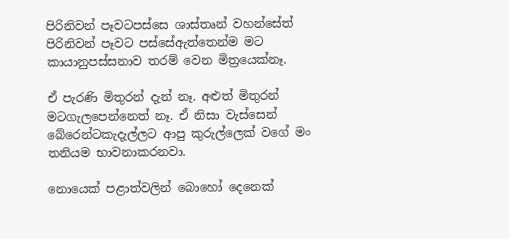පිරිනිවන් පෑවටපස්සෙ ශාස්තෘන් වහන්සේත් පිරිනිවන් පෑවට පස්සේඇත්තෙන්ම මට කායානුපස්සනාව තරම් වෙන මිත්‍රයෙක්නෑ.

ඒ පැරණි මිතුරන් දැන් නෑ. අළුත් මිතුරන් මටගැලපෙන්නෙත් නෑ. ඒ නිසා වැස්සෙන් බේරෙන්ටකැදැල්ලට ආපු කුරුල්ලෙක් වගේ මං තනියම භාවනාකරනවා.

නොයෙක් පළාත්වලින් බොහෝ දෙනෙක්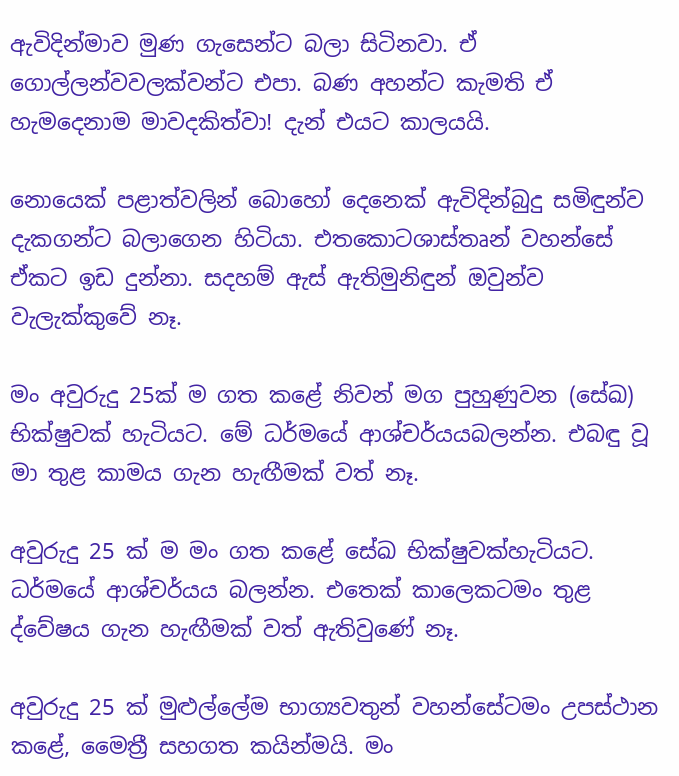ඇවිදින්මාව මුණ ගැසෙන්ට බලා සිටිනවා. ඒ ගොල්ලන්වවලක්වන්ට එපා. බණ අහන්ට කැමති ඒ හැමදෙනාම මාවදකිත්වා! දැන් එයට කාලයයි.

නොයෙක් පළාත්වලින් බොහෝ දෙනෙක් ඇවිදින්බුදු සමිඳුන්ව දැකගන්ට බලාගෙන හිටියා. එතකොටශාස්තෘන් වහන්සේ ඒකට ඉඩ දුන්නා. සදහම් ඇස් ඇතිමුනිඳුන් ඔවුන්ව වැලැක්කුවේ නෑ.

මං අවුරුදු 25ක් ම ගත කළේ නිවන් මග පුහුණුවන (සේඛ) භික්ෂුවක් හැටියට. මේ ධර්මයේ ආශ්චර්යයබලන්න. එබඳු වූ මා තුළ කාමය ගැන හැඟීමක් වත් නෑ.

අවුරුදු 25 ක් ම මං ගත කළේ සේඛ භික්ෂුවක්හැටියට. ධර්මයේ ආශ්චර්යය බලන්න. එතෙක් කාලෙකටමං තුළ ද්වේෂය ගැන හැඟීමක් වත් ඇතිවුණේ නෑ.

අවුරුදු 25 ක් මුළුල්ලේම භාග්‍යවතුන් වහන්සේටමං උපස්ථාන කළේ, මෛත්‍රී සහගත කයින්මයි. මං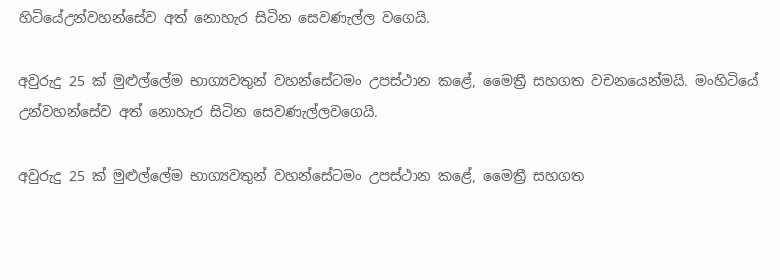හිටියේඋන්වහන්සේව අත් නොහැර සිටින සෙවණැල්ල වගෙයි.

අවුරුදු 25 ක් මුළුල්ලේම භාග්‍යවතුන් වහන්සේටමං උපස්ථාන කළේ, මෛත්‍රී සහගත වචනයෙන්මයි. මංහිටියේ උන්වහන්සේව අත් නොහැර සිටින සෙවණැල්ලවගෙයි.

අවුරුදු 25 ක් මුළුල්ලේම භාග්‍යවතුන් වහන්සේටමං උපස්ථාන කළේ, මෛත්‍රී සහගත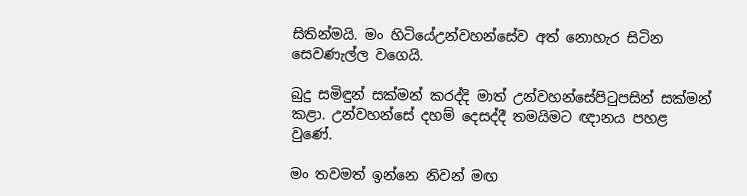සිතින්මයි. මං හිටියේඋන්වහන්සේව අත් නොහැර සිටින සෙවණැල්ල වගෙයි.

බුදු සමිඳුන් සක්මන් කරද්දි මාත් උන්වහන්සේපිටුපසින් සක්මන් කළා. උන්වහන්සේ දහම් දෙසද්දී තමයිමට ඥානය පහළ වුණේ.

මං තවමත් ඉන්නෙ නිවන් මඟ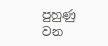පුහුණු වන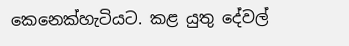කෙනෙක්හැටියට. කළ යුතු දේවල්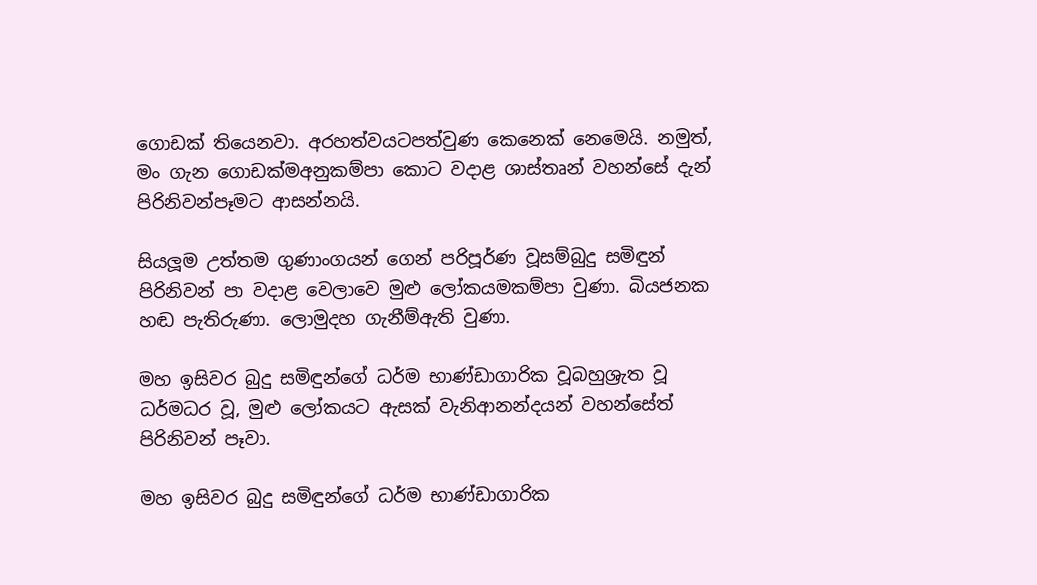ගොඩක් තියෙනවා. අරහත්වයටපත්වුණ කෙනෙක් නෙමෙයි. නමුත්, මං ගැන ගොඩක්මඅනුකම්පා කොට වදාළ ශාස්තෘන් වහන්සේ දැන් පිරිනිවන්පෑමට ආසන්නයි.

සියලූම උත්තම ගුණාංගයන් ගෙන් පරිපූර්ණ වූසම්බුදු සමිඳුන් පිරිනිවන් පා වදාළ වෙලාවෙ මුළු ලෝකයමකම්පා වුණා. බියජනක හඬ පැතිරුණා. ලොමුදහ ගැනීම්ඇති වුණා.

මහ ඉසිවර බුදු සමිඳුන්ගේ ධර්ම භාණ්ඩාගාරික වූබහුශ්‍රැත වූ ධර්මධර වූ, මුළු ලෝකයට ඇසක් වැනිආනන්දයන් වහන්සේත් පිරිනිවන් පෑවා.

මහ ඉසිවර බුදු සමිඳුන්ගේ ධර්ම භාණ්ඩාගාරික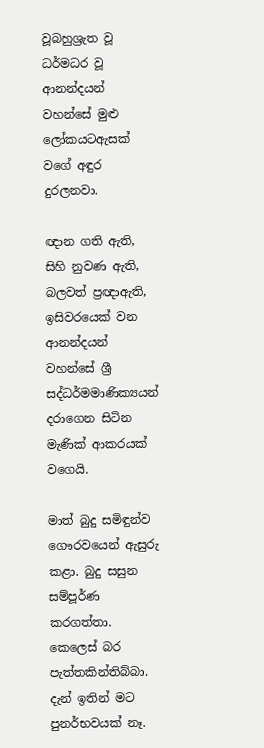වූබහුශ්‍රැත වූ ධර්මධර වූ ආනන්දයන් වහන්සේ මුළු ලෝකයටඇසක් වගේ අඳුර දුරලනවා.

ඥාන ගති ඇති, සිහි නුවණ ඇති, බලවත් ප්‍රඥාඇති, ඉසිවරයෙක් වන ආනන්දයන් වහන්සේ ශ්‍රී සද්ධර්මමාණික්‍යයන් දරාගෙන සිටින මැණික් ආකරයක් වගෙයි.

මාත් බුදු සමිඳුන්ව ගෞරවයෙන් ඇසුරු කළා. බුදු සසුන සම්පූර්ණ කරගත්තා. කෙලෙස් බර පැත්තකින්තිබ්බා. දැන් ඉතින් මට පුනර්භවයක් නෑ.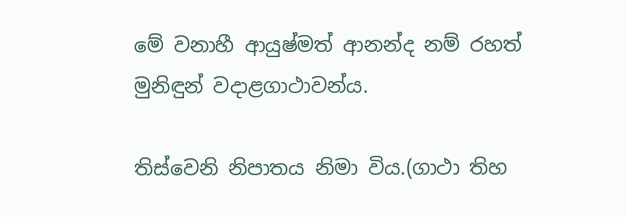මේ වනාහී ආයුෂ්මත් ආනන්ද නම් රහත් මුනිඳුන් වදාළගාථාවන්ය.

තිස්වෙනි නිපාතය නිමා විය.(ගාථා තිහ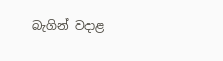බැගින් වදාළ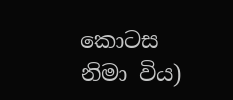කොටස නිමා විය)